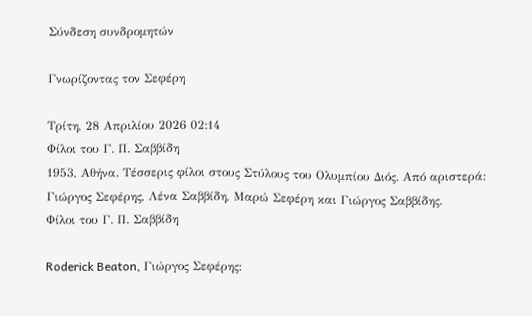Σύνδεση συνδρομητών

Γνωρίζοντας τον Σεφέρη

Τρίτη, 28 Απριλίου 2026 02:14
Φίλοι του Γ. Π. Σαββίδη
1953, Αθήνα. Τέσσερις φίλοι στους Στύλους του Ολυμπίου Διός. Από αριστερά: Γιώργος Σεφέρης, Λένα Σαββίδη, Μαρώ Σεφέρη και Γιώργος Σαββίδης.
Φίλοι του Γ. Π. Σαββίδη

Roderick Beaton, Γιώργος Σεφέρης: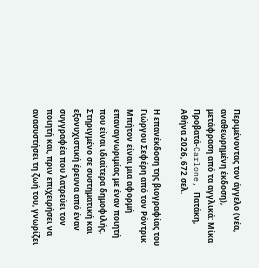Περιμένοντας τον άγγελο (νέα, αναθεωρημένη έκδοση), μετάφραση από τα αγγλικά: Μίκα Προβατά-Carlone, Πατάκη, Αθήνα 2026, 672 σελ.

Η επανέκδοση της βιογραφίας του Γιώργου Σεφέρη από τον Ρόντρικ Μπήτον είναι μια αφορμή επαναγνωριμίας με έναν ποιητή που είναι ιδιαίτερα δημοφιλής. Στηριγμένο σε συστηματική και εξονυχιστική έρευνα από έναν συγγραφέα που λατρεύει τον ποιητή και, πριν επιχειρήσει να ανασυστήσει τη ζωή του, γνωρίζει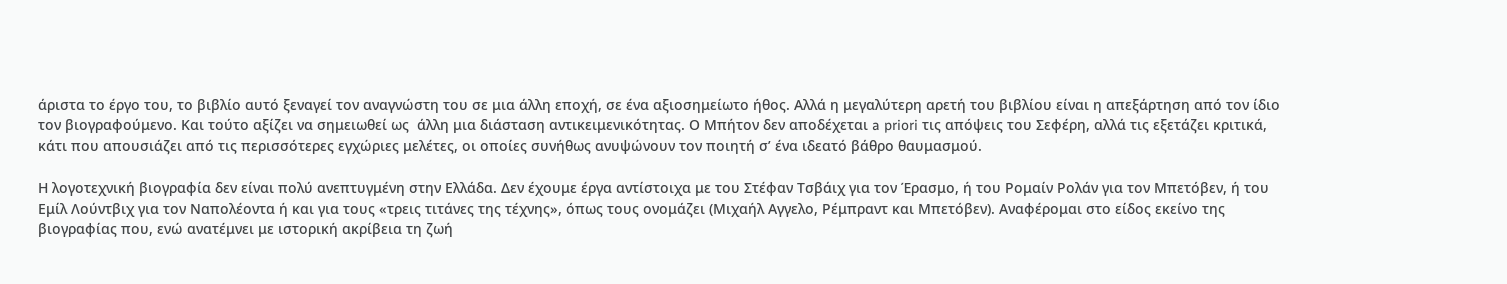άριστα το έργο του, το βιβλίο αυτό ξεναγεί τον αναγνώστη του σε μια άλλη εποχή, σε ένα αξιοσημείωτο ήθος. Αλλά η μεγαλύτερη αρετή του βιβλίου είναι η απεξάρτηση από τον ίδιο τον βιογραφούμενο. Και τούτο αξίζει να σημειωθεί ως  άλλη μια διάσταση αντικειμενικότητας. Ο Μπήτον δεν αποδέχεται a priori τις απόψεις του Σεφέρη, αλλά τις εξετάζει κριτικά, κάτι που απουσιάζει από τις περισσότερες εγχώριες μελέτες, οι οποίες συνήθως ανυψώνουν τον ποιητή σ’ ένα ιδεατό βάθρο θαυμασμού.

Η λογοτεχνική βιογραφία δεν είναι πολύ ανεπτυγμένη στην Ελλάδα. Δεν έχουμε έργα αντίστοιχα με του Στέφαν Τσβάιχ για τον Έρασμο, ή του Ρομαίν Ρολάν για τον Μπετόβεν, ή του Εμίλ Λούντβιχ για τον Ναπολέοντα ή και για τους «τρεις τιτάνες της τέχνης», όπως τους ονομάζει (Μιχαήλ Αγγελο, Ρέμπραντ και Μπετόβεν). Αναφέρομαι στο είδος εκείνο της βιογραφίας που, ενώ ανατέμνει με ιστορική ακρίβεια τη ζωή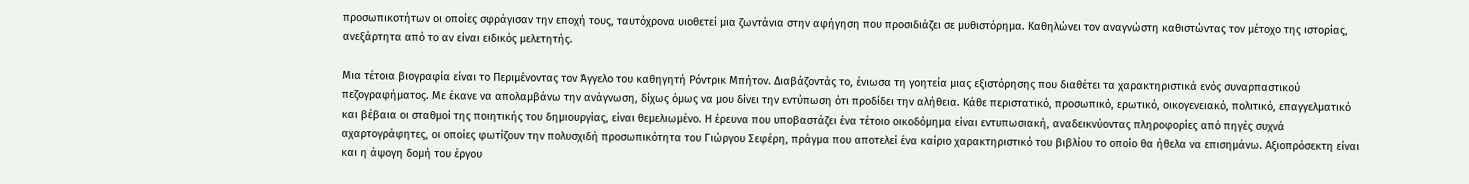προσωπικοτήτων οι οποίες σφράγισαν την εποχή τους, ταυτόχρονα υιοθετεί μια ζωντάνια στην αφήγηση που προσιδιάζει σε μυθιστόρημα. Καθηλώνει τον αναγνώστη καθιστώντας τον μέτοχο της ιστορίας, ανεξάρτητα από το αν είναι ειδικός μελετητής.

Μια τέτοια βιογραφία είναι το Περιμένοντας τον Άγγελο του καθηγητή Ρόντρικ Μπήτον. Διαβάζοντάς το, ένιωσα τη γοητεία μιας εξιστόρησης που διαθέτει τα χαρακτηριστικά ενός συναρπαστικού πεζογραφήματος. Με έκανε να απολαμβάνω την ανάγνωση, δίχως όμως να μου δίνει την εντύπωση ότι προδίδει την αλήθεια. Κάθε περιστατικό, προσωπικό, ερωτικό, οικογενειακό, πολιτικό, επαγγελματικό και βέβαια οι σταθμοί της ποιητικής του δημιουργίας, είναι θεμελιωμένο. Η έρευνα που υποβαστάζει ένα τέτοιο οικοδόμημα είναι εντυπωσιακή, αναδεικνύοντας πληροφορίες από πηγές συχνά αχαρτογράφητες, οι οποίες φωτίζουν την πολυσχιδή προσωπικότητα του Γιώργου Σεφέρη, πράγμα που αποτελεί ένα καίριο χαρακτηριστικό του βιβλίου το οποίο θα ήθελα να επισημάνω. Αξιοπρόσεκτη είναι και η άψογη δομή του έργου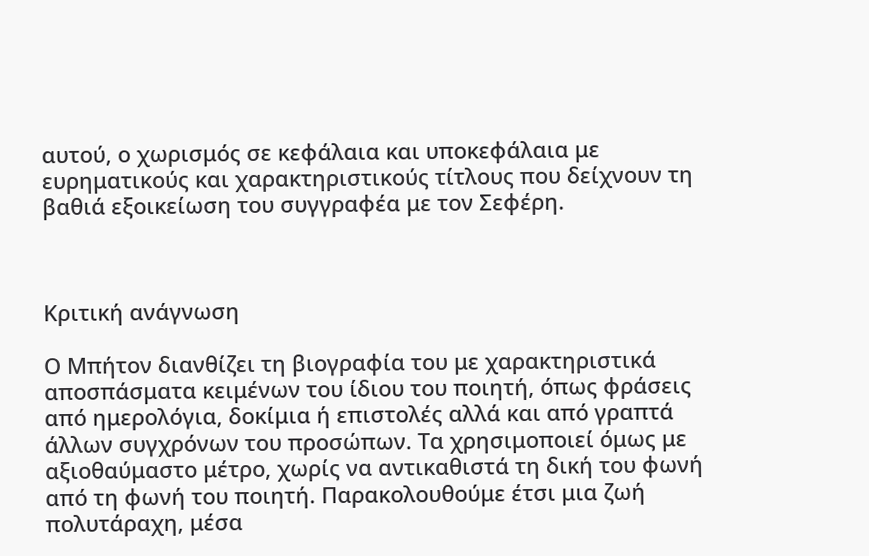αυτού, ο χωρισμός σε κεφάλαια και υποκεφάλαια με ευρηματικούς και χαρακτηριστικούς τίτλους που δείχνουν τη βαθιά εξοικείωση του συγγραφέα με τον Σεφέρη.



Κριτική ανάγνωση

Ο Μπήτον διανθίζει τη βιογραφία του με χαρακτηριστικά αποσπάσματα κειμένων του ίδιου του ποιητή, όπως φράσεις από ημερολόγια, δοκίμια ή επιστολές αλλά και από γραπτά άλλων συγχρόνων του προσώπων. Τα χρησιμοποιεί όμως με αξιοθαύμαστο μέτρο, χωρίς να αντικαθιστά τη δική του φωνή από τη φωνή του ποιητή. Παρακολουθούμε έτσι μια ζωή πολυτάραχη, μέσα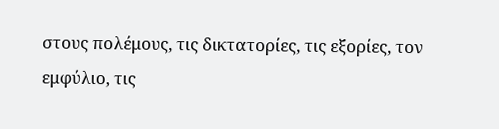στους πολέμους, τις δικτατορίες, τις εξορίες, τον εμφύλιο, τις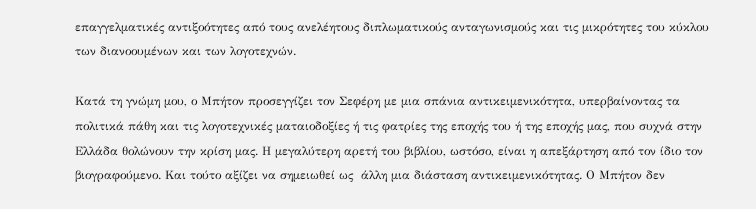επαγγελματικές αντιξοότητες από τους ανελέητους διπλωματικούς ανταγωνισμούς και τις μικρότητες του κύκλου των διανοουμένων και των λογοτεχνών.

Κατά τη γνώμη μου, ο Μπήτον προσεγγίζει τον Σεφέρη με μια σπάνια αντικειμενικότητα, υπερβαίνοντας τα πολιτικά πάθη και τις λογοτεχνικές ματαιοδοξίες ή τις φατρίες της εποχής του ή της εποχής μας, που συχνά στην Ελλάδα θολώνουν την κρίση μας. Η μεγαλύτερη αρετή του βιβλίου, ωστόσο, είναι η απεξάρτηση από τον ίδιο τον βιογραφούμενο. Και τούτο αξίζει να σημειωθεί ως  άλλη μια διάσταση αντικειμενικότητας. Ο Μπήτον δεν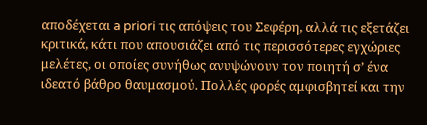αποδέχεται a priori τις απόψεις του Σεφέρη, αλλά τις εξετάζει κριτικά, κάτι που απουσιάζει από τις περισσότερες εγχώριες μελέτες, οι οποίες συνήθως ανυψώνουν τον ποιητή σ’ ένα ιδεατό βάθρο θαυμασμού. Πολλές φορές αμφισβητεί και την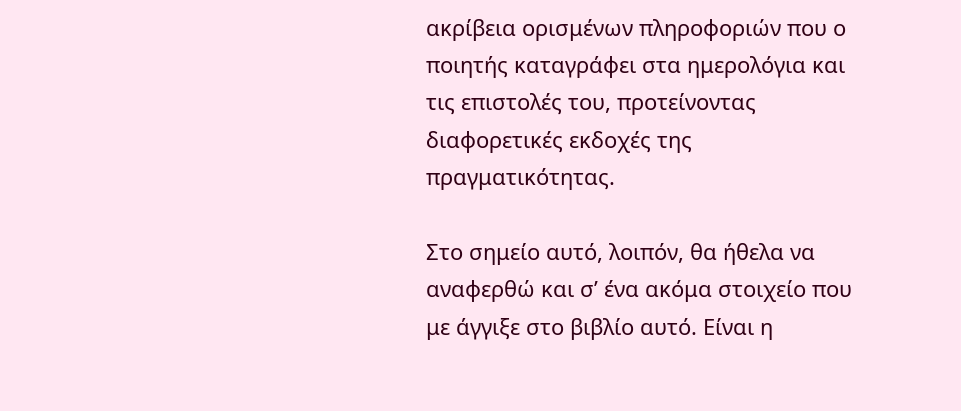ακρίβεια ορισμένων πληροφοριών που ο ποιητής καταγράφει στα ημερολόγια και τις επιστολές του, προτείνοντας διαφορετικές εκδοχές της πραγματικότητας.

Στο σημείο αυτό, λοιπόν, θα ήθελα να αναφερθώ και σ’ ένα ακόμα στοιχείο που με άγγιξε στο βιβλίο αυτό. Είναι η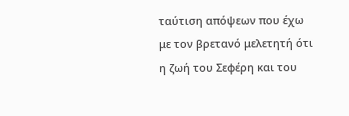ταύτιση απόψεων που έχω με τον βρετανό μελετητή ότι η ζωή του Σεφέρη και του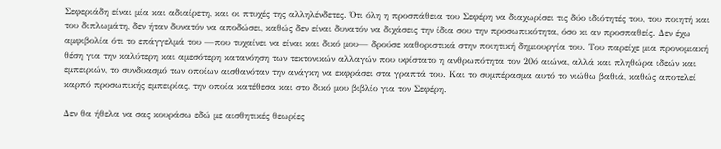Σεφεριάδη είναι μία και αδιαίρετη, και οι πτυχές της αλληλένδετες. Ότι όλη η προσπάθεια του Σεφέρη να διαχωρίσει τις δύο ιδιότητές του, του ποιητή και του διπλωμάτη, δεν ήταν δυνατόν να αποδώσει, καθώς δεν είναι δυνατόν να διχάσεις την ίδια σου την προσωπικότητα, όσο κι αν προσπαθείς. Δεν έχω αμφιβολία ότι το επάγγελμά του —που τυχαίνει να είναι και δικό μου— δρούσε καθοριστικά στην ποιητική δημιουργία του. Του παρείχε μια προνομιακή θέση για την καλύτερη και αμεσότερη κατανόηση των τεκτονικών αλλαγών που υφίστατο η ανθρωπότητα τον 20ό αιώνα, αλλά και πληθώρα ιδεών και εμπειριών, το συνδυασμό των οποίων αισθανόταν την ανάγκη να εκφράσει στα γραπτά του. Και το συμπέρασμα αυτό το νιώθω βαθιά, καθώς αποτελεί καρπό προσωπικής εμπειρίας, την οποία κατέθεσα και στο δικό μου βιβλίο για τον Σεφέρη.

Δεν θα ήθελα να σας κουράσω εδώ με αισθητικές θεωρίες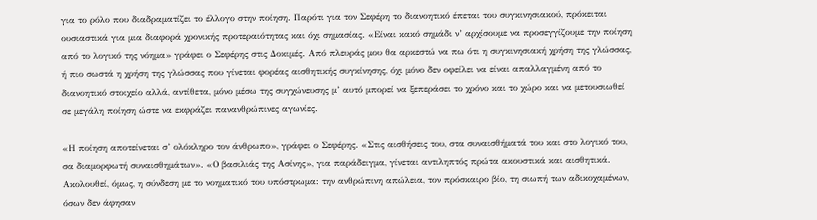για το ρόλο που διαδραματίζει το έλλογο στην ποίηση. Παρότι για τον Σεφέρη το διανοητικό έπεται του συγκινησιακού, πρόκειται ουσιαστικά για μια διαφορά χρονικής προτεραιότητας και όχι σημασίας. «Είναι κακό σημάδι ν’ αρχίσουμε να προσεγγίζουμε την ποίηση από το λογικό της νόημα» γράφει ο Σεφέρης στις Δοκιμές. Από πλευράς μου θα αρκεστώ να πω ότι η συγκινησιακή χρήση της γλώσσας, ή πιο σωστά η χρήση της γλώσσας που γίνεται φορέας αισθητικής συγκίνησης, όχι μόνο δεν οφείλει να είναι απαλλαγμένη από το διανοητικό στοιχείο αλλά, αντίθετα, μόνο μέσω της συγχώνευσης μ’ αυτό μπορεί να ξεπεράσει το χρόνο και το χώρο και να μετουσιωθεί σε μεγάλη ποίηση ώστε να εκφράζει πανανθρώπινες αγωνίες.

«Η ποίηση αποτείνεται σ’ ολόκληρο τον άνθρωπο», γράφει ο Σεφέρης. «Στις αισθήσεις του, στα συναισθήματά του και στο λογικό του, σα διαμορφωτή συναισθημάτων». «Ο βασιλιάς της Ασίνης», για παράδειγμα, γίνεται αντιληπτός πρώτα ακουστικά και αισθητικά. Ακολουθεί, όμως, η σύνδεση με το νοηματικό του υπόστρωμα: την ανθρώπινη απώλεια, τον πρόσκαιρο βίο, τη σιωπή των αδικοχαμένων, όσων δεν άφησαν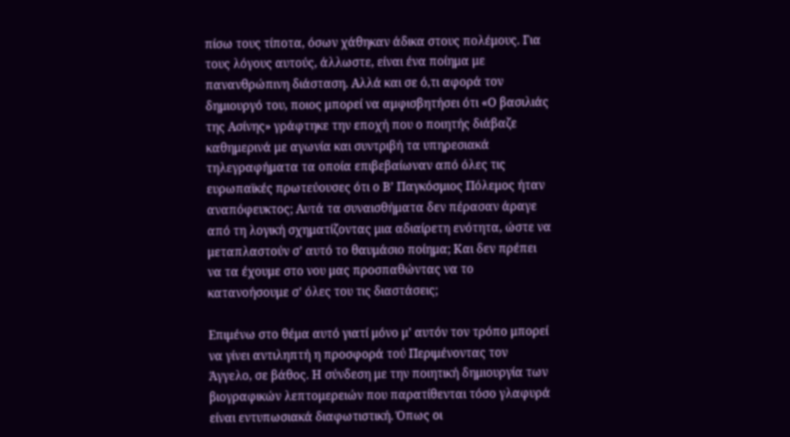πίσω τους τίποτα, όσων χάθηκαν άδικα στους πολέμους. Για τους λόγους αυτούς, άλλωστε, είναι ένα ποίημα με πανανθρώπινη διάσταση. Αλλά και σε ό,τι αφορά τον δημιουργό του, ποιος μπορεί να αμφισβητήσει ότι «Ο βασιλιάς της Ασίνης» γράφτηκε την εποχή που ο ποιητής διάβαζε καθημερινά με αγωνία και συντριβή τα υπηρεσιακά τηλεγραφήματα τα οποία επιβεβαίωναν από όλες τις ευρωπαϊκές πρωτεύουσες ότι ο Β’ Παγκόσμιος Πόλεμος ήταν αναπόφευκτος; Αυτά τα συναισθήματα δεν πέρασαν άραγε από τη λογική σχηματίζοντας μια αδιαίρετη ενότητα, ώστε να μεταπλαστούν σ’ αυτό το θαυμάσιο ποίημα; Και δεν πρέπει να τα έχουμε στο νου μας προσπαθώντας να το κατανοήσουμε σ’ όλες του τις διαστάσεις;

Επιμένω στο θέμα αυτό γιατί μόνο μ’ αυτόν τον τρόπο μπορεί να γίνει αντιληπτή η προσφορά τού Περιμένοντας τον Άγγελο, σε βάθος. Η σύνδεση με την ποιητική δημιουργία των βιογραφικών λεπτομερειών που παρατίθενται τόσο γλαφυρά είναι εντυπωσιακά διαφωτιστική. Όπως οι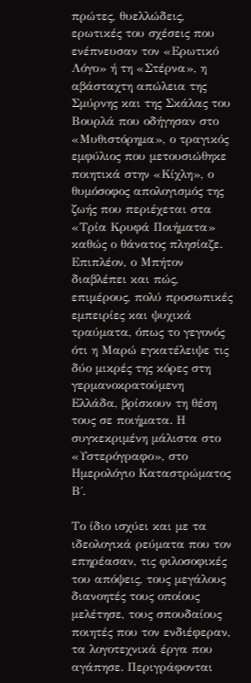πρώτες, θυελλώδεις, ερωτικές του σχέσεις που ενέπνευσαν τον «Ερωτικό Λόγο» ή τη «Στέρνα», η αβάσταχτη απώλεια της Σμύρνης και της Σκάλας του Βουρλά που οδήγησαν στο «Μυθιστόρημα», ο τραγικός εμφύλιος που μετουσιώθηκε ποιητικά στην «Κίχλη», ο θυμόσοφος απολογισμός της ζωής που περιέχεται στα «Τρία Κρυφά Ποιήματα» καθώς ο θάνατος πλησίαζε. Επιπλέον, ο Μπήτον διαβλέπει και πώς, επιμέρους, πολύ προσωπικές εμπειρίες και ψυχικά τραύματα, όπως το γεγονός ότι η Μαρώ εγκατέλειψε τις δύο μικρές της κόρες στη γερμανοκρατούμενη Ελλάδα, βρίσκουν τη θέση τους σε ποιήματα. Η συγκεκριμένη μάλιστα στο «Υστερόγραφο», στο Ημερολόγιο Καταστρώματος Β΄.

Το ίδιο ισχύει και με τα ιδεολογικά ρεύματα που τον επηρέασαν, τις φιλοσοφικές του απόψεις, τους μεγάλους διανοητές τους οποίους μελέτησε, τους σπουδαίους ποιητές που τον ενδιέφεραν, τα λογοτεχνικά έργα που αγάπησε. Περιγράφονται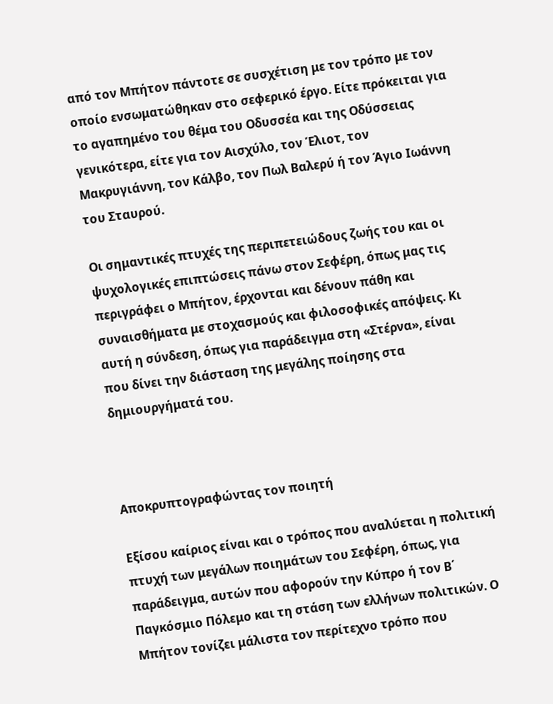από τον Μπήτον πάντοτε σε συσχέτιση με τον τρόπο με τον οποίο ενσωματώθηκαν στο σεφερικό έργο. Είτε πρόκειται για το αγαπημένο του θέμα του Οδυσσέα και της Οδύσσειας γενικότερα, είτε για τον Αισχύλο, τον Έλιοτ, τον Μακρυγιάννη, τον Κάλβο, τον Πωλ Βαλερύ ή τον Άγιο Ιωάννη του Σταυρού.

Οι σημαντικές πτυχές της περιπετειώδους ζωής του και οι ψυχολογικές επιπτώσεις πάνω στον Σεφέρη, όπως μας τις περιγράφει ο Μπήτον, έρχονται και δένουν πάθη και συναισθήματα με στοχασμούς και φιλοσοφικές απόψεις. Κι αυτή η σύνδεση, όπως για παράδειγμα στη «Στέρνα», είναι που δίνει την διάσταση της μεγάλης ποίησης στα δημιουργήματά του.



Αποκρυπτογραφώντας τον ποιητή

Εξίσου καίριος είναι και ο τρόπος που αναλύεται η πολιτική πτυχή των μεγάλων ποιημάτων του Σεφέρη, όπως, για παράδειγμα, αυτών που αφορούν την Κύπρο ή τον Β΄ Παγκόσμιο Πόλεμο και τη στάση των ελλήνων πολιτικών. Ο Μπήτον τονίζει μάλιστα τον περίτεχνο τρόπο που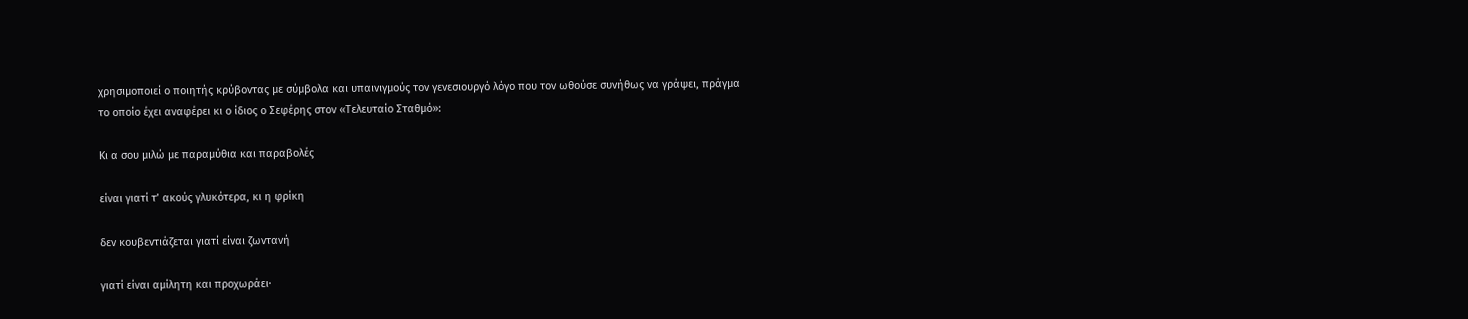χρησιμοποιεί ο ποιητής κρύβοντας με σύμβολα και υπαινιγμούς τον γενεσιουργό λόγο που τον ωθούσε συνήθως να γράψει, πράγμα το οποίο έχει αναφέρει κι ο ίδιος ο Σεφέρης στον «Τελευταίο Σταθμό»:

Κι α σου μιλώ με παραμύθια και παραβολές

είναι γιατί τ’ ακούς γλυκότερα, κι η φρίκη

δεν κουβεντιάζεται γιατί είναι ζωντανή

γιατί είναι αμίλητη και προχωράει·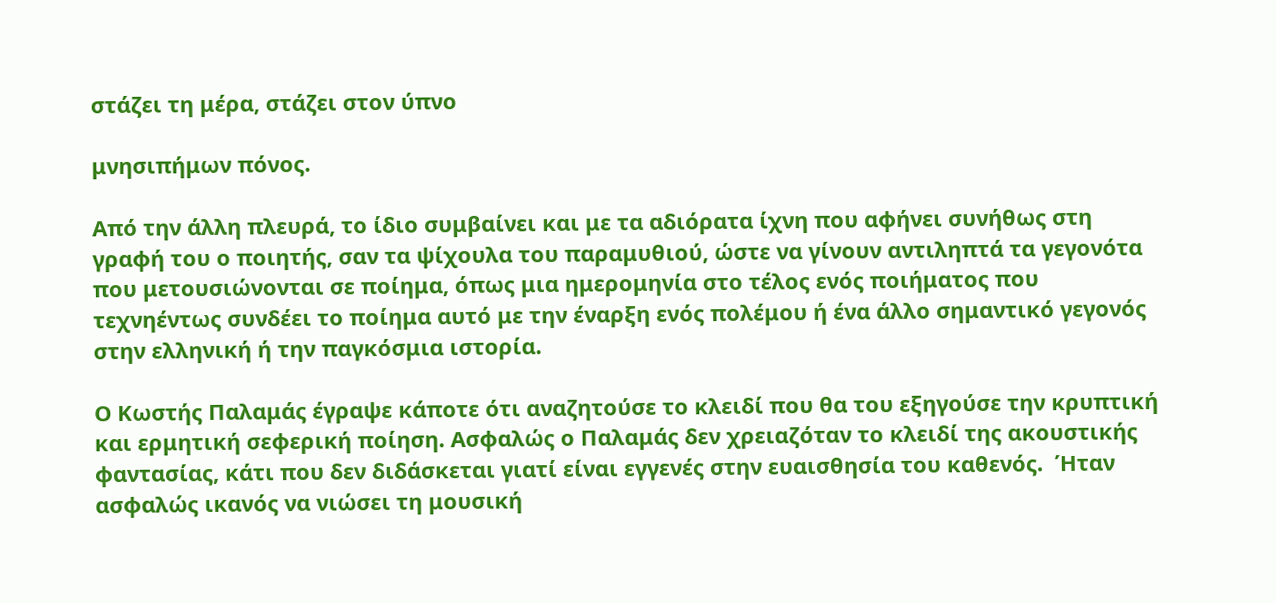στάζει τη μέρα, στάζει στον ύπνο

μνησιπήμων πόνος.

Από την άλλη πλευρά, το ίδιο συμβαίνει και με τα αδιόρατα ίχνη που αφήνει συνήθως στη γραφή του ο ποιητής, σαν τα ψίχουλα του παραμυθιού, ώστε να γίνουν αντιληπτά τα γεγονότα που μετουσιώνονται σε ποίημα, όπως μια ημερομηνία στο τέλος ενός ποιήματος που τεχνηέντως συνδέει το ποίημα αυτό με την έναρξη ενός πολέμου ή ένα άλλο σημαντικό γεγονός στην ελληνική ή την παγκόσμια ιστορία.

Ο Κωστής Παλαμάς έγραψε κάποτε ότι αναζητούσε το κλειδί που θα του εξηγούσε την κρυπτική και ερμητική σεφερική ποίηση. Ασφαλώς ο Παλαμάς δεν χρειαζόταν το κλειδί της ακουστικής φαντασίας, κάτι που δεν διδάσκεται γιατί είναι εγγενές στην ευαισθησία του καθενός.  Ήταν ασφαλώς ικανός να νιώσει τη μουσική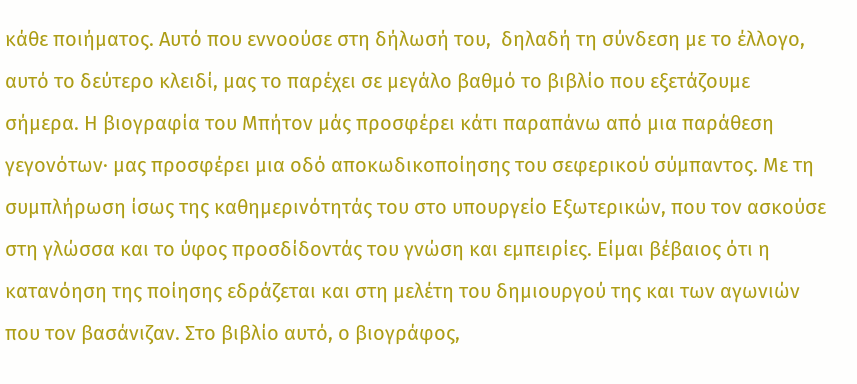κάθε ποιήματος. Αυτό που εννοούσε στη δήλωσή του,  δηλαδή τη σύνδεση με το έλλογο, αυτό το δεύτερο κλειδί, μας το παρέχει σε μεγάλο βαθμό το βιβλίο που εξετάζουμε σήμερα. Η βιογραφία του Μπήτον μάς προσφέρει κάτι παραπάνω από μια παράθεση γεγονότων· μας προσφέρει μια οδό αποκωδικοποίησης του σεφερικού σύμπαντος. Με τη συμπλήρωση ίσως της καθημερινότητάς του στο υπουργείο Εξωτερικών, που τον ασκούσε στη γλώσσα και το ύφος προσδίδοντάς του γνώση και εμπειρίες. Είμαι βέβαιος ότι η κατανόηση της ποίησης εδράζεται και στη μελέτη του δημιουργού της και των αγωνιών που τον βασάνιζαν. Στο βιβλίο αυτό, ο βιογράφος,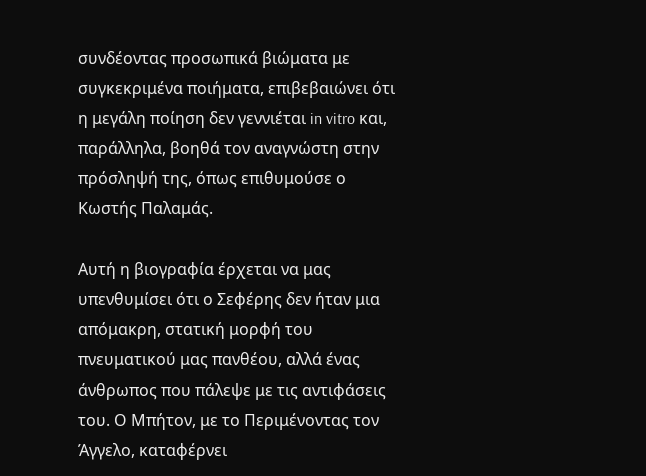συνδέοντας προσωπικά βιώματα με συγκεκριμένα ποιήματα, επιβεβαιώνει ότι η μεγάλη ποίηση δεν γεννιέται in vitro και, παράλληλα, βοηθά τον αναγνώστη στην πρόσληψή της, όπως επιθυμούσε ο Κωστής Παλαμάς.

Αυτή η βιογραφία έρχεται να μας υπενθυμίσει ότι ο Σεφέρης δεν ήταν μια απόμακρη, στατική μορφή του πνευματικού μας πανθέου, αλλά ένας άνθρωπος που πάλεψε με τις αντιφάσεις του. Ο Μπήτον, με το Περιμένοντας τον Άγγελο, καταφέρνει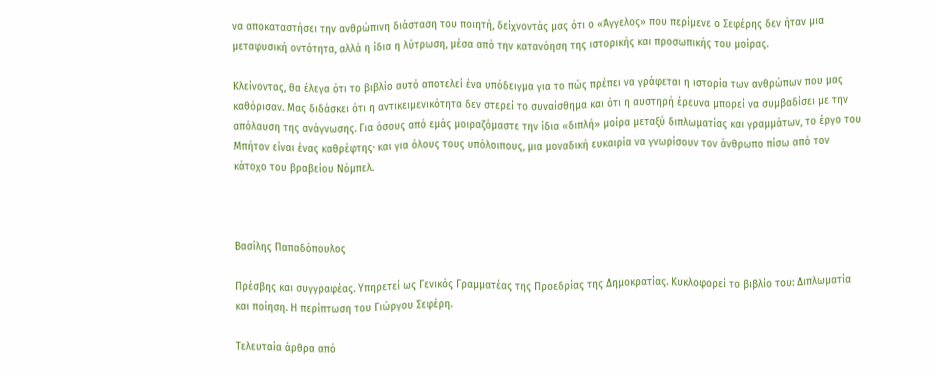να αποκαταστήσει την ανθρώπινη διάσταση του ποιητή, δείχνοντάς μας ότι ο «Άγγελος» που περίμενε ο Σεφέρης δεν ήταν μια μεταφυσική οντότητα, αλλά η ίδια η λύτρωση, μέσα από την κατανόηση της ιστορικής και προσωπικής του μοίρας.

Κλείνοντας, θα έλεγα ότι το βιβλίο αυτό αποτελεί ένα υπόδειγμα για το πώς πρέπει να γράφεται η ιστορία των ανθρώπων που μας καθόρισαν. Μας διδάσκει ότι η αντικειμενικότητα δεν στερεί το συναίσθημα και ότι η αυστηρή έρευνα μπορεί να συμβαδίσει με την απόλαυση της ανάγνωσης. Για όσους από εμάς μοιραζόμαστε την ίδια «διπλή» μοίρα μεταξύ διπλωματίας και γραμμάτων, το έργο του Μπήτον είναι ένας καθρέφτης· και για όλους τους υπόλοιπους, μια μοναδική ευκαιρία να γνωρίσουν τον άνθρωπο πίσω από τον κάτοχο του βραβείου Νόμπελ.



Βασίλης Παπαδόπουλος

Πρέσβης και συγγραφέας. Υπηρετεί ως Γενικός Γραμματέας της Προεδρίας της Δημοκρατίας. Κυκλοφορεί το βιβλίο του: Διπλωματία και ποίηση. Η περίπτωση του Γιώργου Σεφέρη.

Τελευταία άρθρα από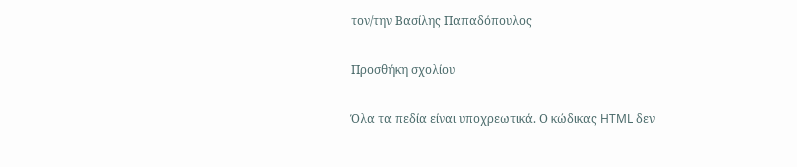τον/την Βασίλης Παπαδόπουλος

Προσθήκη σχολίου

Όλα τα πεδία είναι υποχρεωτικά. Ο κώδικας HTML δεν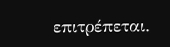επιτρέπεται.